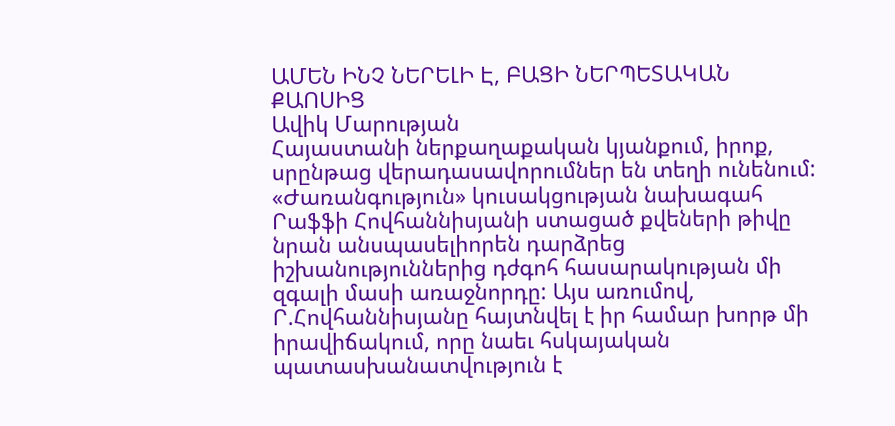ԱՄԵՆ ԻՆՉ ՆԵՐԵԼԻ Է, ԲԱՑԻ ՆԵՐՊԵՏԱԿԱՆ ՔԱՈՍԻՑ
Ավիկ Մարության
Հայաստանի ներքաղաքական կյանքում, իրոք, սրընթաց վերադասավորումներ են տեղի ունենում:
«Ժառանգություն» կուսակցության նախագահ Րաֆֆի Հովհաննիսյանի ստացած քվեների թիվը նրան անսպասելիորեն դարձրեց իշխանություններից դժգոհ հասարակության մի զգալի մասի առաջնորդը: Այս առումով, Ր.Հովհաննիսյանը հայտնվել է իր համար խորթ մի իրավիճակում, որը նաեւ հսկայական պատասխանատվություն է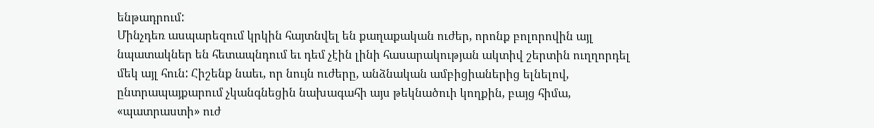ենթադրում:
Մինչդեռ ասպարեզում կրկին հայտնվել են քաղաքական ուժեր, որոնք բոլորովին այլ նպատակներ են հետապնդում եւ դեմ չէին լինի հասարակության ակտիվ շերտին ուղղորդել մեկ այլ հուն: Հիշենք նաեւ, որ նույն ուժերը, անձնական ամբիցիաներից ելնելով, ընտրապայքարում չկանգնեցին նախագահի այս թեկնածուի կողքին, բայց հիմա, «պատրաստի» ուժ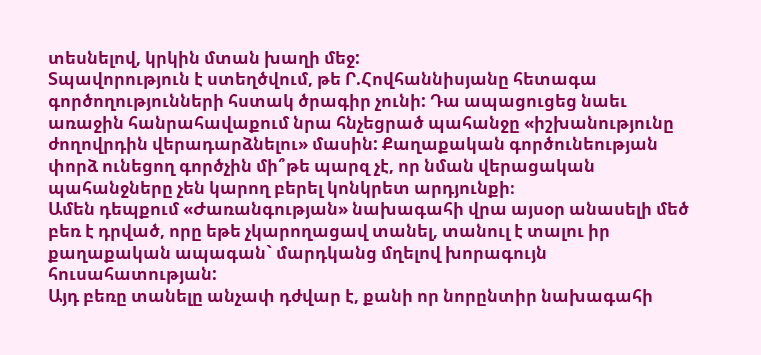տեսնելով, կրկին մտան խաղի մեջ:
Տպավորություն է ստեղծվում, թե Ր.Հովհաննիսյանը հետագա գործողությունների հստակ ծրագիր չունի: Դա ապացուցեց նաեւ առաջին հանրահավաքում նրա հնչեցրած պահանջը «իշխանությունը ժողովրդին վերադարձնելու» մասին: Քաղաքական գործունեության փորձ ունեցող գործչին մի՞թե պարզ չէ, որ նման վերացական պահանջները չեն կարող բերել կոնկրետ արդյունքի։
Ամեն դեպքում «Ժառանգության» նախագահի վրա այսօր անասելի մեծ բեռ է դրված, որը եթե չկարողացավ տանել, տանուլ է տալու իր քաղաքական ապագան` մարդկանց մղելով խորագույն հուսահատության:
Այդ բեռը տանելը անչափ դժվար է, քանի որ նորընտիր նախագահի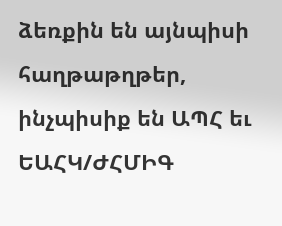ձեռքին են այնպիսի հաղթաթղթեր, ինչպիսիք են ԱՊՀ եւ ԵԱՀԿ/ԺՀՄԻԳ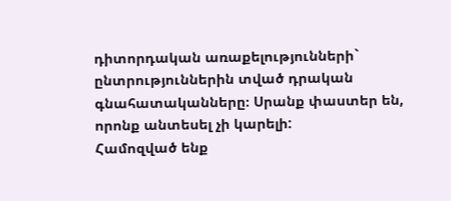դիտորդական առաքելությունների` ընտրություններին տված դրական գնահատականները։ Սրանք փաստեր են, որոնք անտեսել չի կարելի:
Համոզված ենք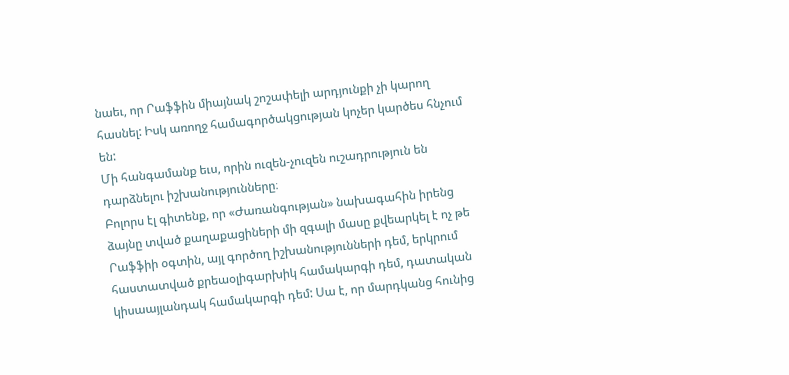նաեւ, որ Րաֆֆին միայնակ շոշափելի արդյունքի չի կարող հասնել: Իսկ առողջ համագործակցության կոչեր կարծես հնչում են:
Մի հանգամանք եւս, որին ուզեն-չուզեն ուշադրություն են դարձնելու իշխանությունները։
Բոլորս էլ գիտենք, որ «Ժառանգության» նախագահին իրենց ձայնը տված քաղաքացիների մի զգալի մասը քվեարկել է ոչ թե Րաֆֆիի օգտին, այլ գործող իշխանությունների դեմ, երկրում հաստատված քրեաօլիգարխիկ համակարգի դեմ, դատական կիսաայլանդակ համակարգի դեմ: Սա է, որ մարդկանց հունից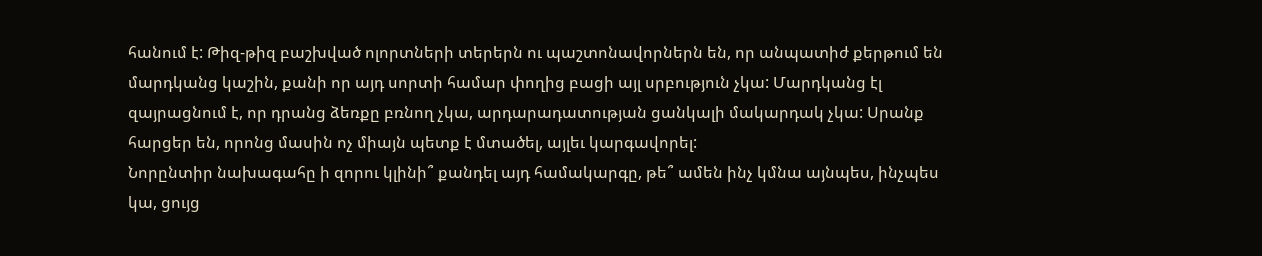հանում է: Թիզ-թիզ բաշխված ոլորտների տերերն ու պաշտոնավորներն են, որ անպատիժ քերթում են մարդկանց կաշին, քանի որ այդ սորտի համար փողից բացի այլ սրբություն չկա: Մարդկանց էլ զայրացնում է, որ դրանց ձեռքը բռնող չկա, արդարադատության ցանկալի մակարդակ չկա: Սրանք հարցեր են, որոնց մասին ոչ միայն պետք է մտածել, այլեւ կարգավորել:
Նորընտիր նախագահը ի զորու կլինի՞ քանդել այդ համակարգը, թե՞ ամեն ինչ կմնա այնպես, ինչպես կա, ցույց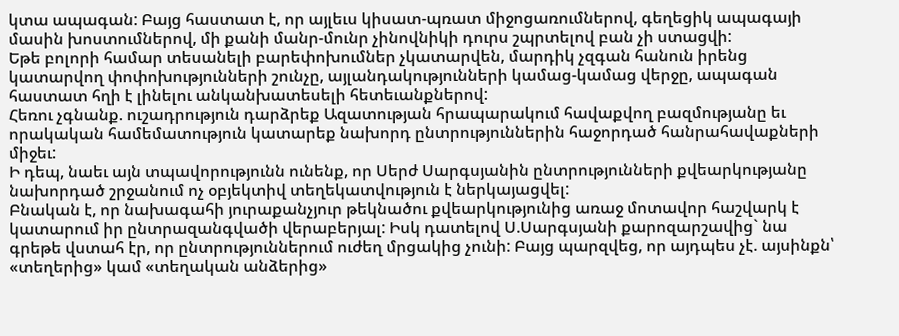կտա ապագան: Բայց հաստատ է, որ այլեւս կիսատ-պռատ միջոցառումներով, գեղեցիկ ապագայի մասին խոստումներով, մի քանի մանր-մունր չինովնիկի դուրս շպրտելով բան չի ստացվի:
Եթե բոլորի համար տեսանելի բարեփոխումներ չկատարվեն, մարդիկ չզգան հանուն իրենց կատարվող փոփոխությունների շունչը, այլանդակությունների կամաց-կամաց վերջը, ապագան հաստատ հղի է լինելու անկանխատեսելի հետեւանքներով:
Հեռու չգնանք. ուշադրություն դարձրեք Ազատության հրապարակում հավաքվող բազմությանը եւ որակական համեմատություն կատարեք նախորդ ընտրություններին հաջորդած հանրահավաքների միջեւ:
Ի դեպ, նաեւ այն տպավորությունն ունենք, որ Սերժ Սարգսյանին ընտրությունների քվեարկությանը նախորդած շրջանում ոչ օբյեկտիվ տեղեկատվություն է ներկայացվել:
Բնական է, որ նախագահի յուրաքանչյուր թեկնածու քվեարկությունից առաջ մոտավոր հաշվարկ է կատարում իր ընտրազանգվածի վերաբերյալ: Իսկ դատելով Ս.Սարգսյանի քարոզարշավից` նա գրեթե վստահ էր, որ ընտրություններում ուժեղ մրցակից չունի: Բայց պարզվեց, որ այդպես չէ. այսինքն՝ «տեղերից» կամ «տեղական անձերից»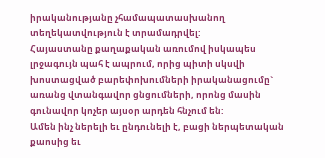իրականությանը չհամապատասխանող տեղեկատվություն է տրամադրվել:
Հայաստանը քաղաքական առումով իսկապես լրջագույն պահ է ապրում, որից պիտի սկսվի խոստացված բարեփոխումների իրականացումը` առանց վտանգավոր ցնցումների, որոնց մասին գունավոր կոչեր այսօր արդեն հնչում են:
Ամեն ինչ ներելի եւ ընդունելի է, բացի ներպետական քաոսից եւ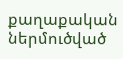քաղաքական ներմուծված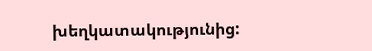խեղկատակությունից: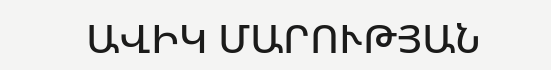ԱՎԻԿ ՄԱՐՈՒԹՅԱՆ